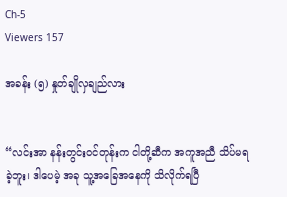Ch-5
Viewers 157

အခန်း (၅) နှုတ်ချိုလှချည်လား


“လင်းအာ နန်းတွင်းဝင်တုန်းက ငါတို့ဆီက အကူအညီ သိပ်မရခဲ့ဘူး၊ ဒါပေမဲ့ အခု သူ့အခြေအနေကို သိလိုက်ရပြီ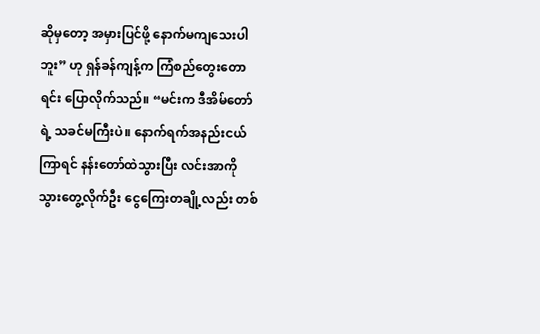ဆိုမှတော့ အမှားပြင်ဖို့ နောက်မကျသေးပါဘူး” ဟု ရှန်ခန်ကျန့်က ကြံစည်တွေးတောရင်း ပြောလိုက်သည်။ “မင်းက ဒီအိမ်တော်ရဲ့ သခင်မကြီးပဲ။ နောက်ရက်အနည်းငယ်ကြာရင် နန်းတော်ထဲသွားပြီး လင်းအာကို သွားတွေ့လိုက်ဦး ငွေကြေးတချို့လည်း တစ်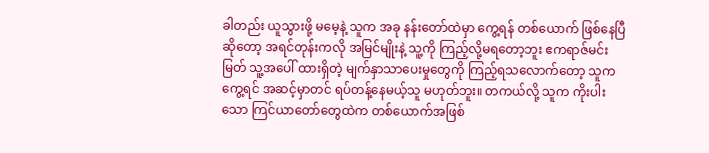ခါတည်း ယူသွားဖို့ မမေ့နဲ့ သူက အခု နန်းတော်ထဲမှာ ကွေ့ရန် တစ်ယောက် ဖြစ်နေပြီဆိုတော့ အရင်တုန်းကလို အမြင်မျိုးနဲ့ သူ့ကို ကြည့်လို့မရတော့ဘူး ဧကရာဇ်မင်းမြတ် သူ့အပေါ် ထားရှိတဲ့ မျက်နှာသာပေးမှုတွေကို ကြည့်ရသလောက်တော့ သူက ကွေ့ရင် အဆင့်မှာတင် ရပ်တန့်နေမယ့်သူ မဟုတ်ဘူး။ တကယ်လို့ သူက ကိုးပါးသော ကြင်ယာတော်တွေထဲက တစ်ယောက်အဖြစ်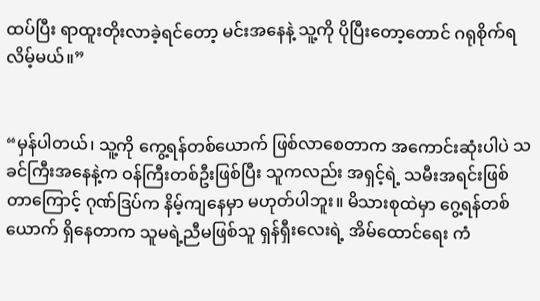ထပ်ပြီး ရာထူးတိုးလာခဲ့ရင်တော့ မင်းအနေနဲ့ သူ့ကို ပိုပြီးတော့တောင် ဂရုစိုက်ရလိမ့်မယ်။”


“မှန်ပါတယ်၊ သူ့ကို ကွေ့ရန်တစ်ယောက် ဖြစ်လာစေတာက အကောင်းဆုံးပါပဲ သခင်ကြီးအနေနဲ့က ဝန်ကြီးတစ်ဦးဖြစ်ပြီး သူကလည်း အရှင့်ရဲ့ သမီးအရင်းဖြစ်တာကြောင့် ဂုဏ်ဒြပ်က နိမ့်ကျနေမှာ မဟုတ်ပါဘူး။ မိသားစုထဲမှာ ဂွေ့ရန်တစ်ယောက် ရှိနေတာက သူမရဲ့ညီမဖြစ်သူ ရှန်ရှီးလေးရဲ့ အိမ်ထောင်ရေး ကံ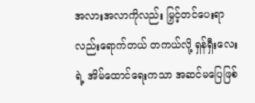အလားအလာကိုလည်း မြှင့်တင်ပေးရာ လည်းရောက်တယ် တကယ်လို့ ရှန်ရှီးလေးရဲ့ အိမ်ထောင်ရေးကသာ အဆင်မပြေဖြစ်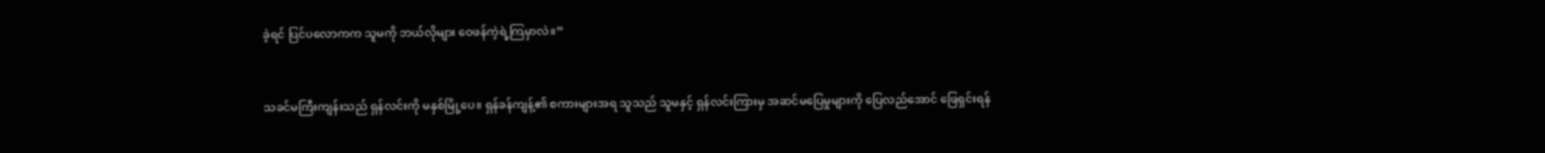ခဲ့ရင် ပြင်ပလောကက သူမကို ဘယ်လိုများ ဝေဖန်ကဲ့ရဲ့ကြမှာလဲ။”


သခင်မကြီးကျန်းသည် ရှန်လင်းကို မနှစ်မြို့ပေ။ ရှန်ခန်ကျန့်၏ စကားများအရ သူသည် သူမနှင့် ရှန်လင်းကြားမှ အဆင်မပြေမှုများကို ပြေလည်အောင် ဖြေရှင်းရန်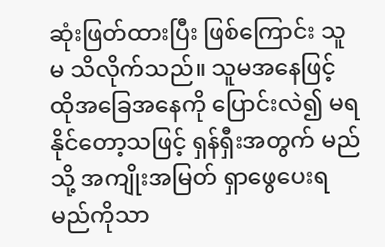ဆုံးဖြတ်ထားပြီး ဖြစ်ကြောင်း သူမ သိလိုက်သည်။ သူမအနေဖြင့် ထိုအခြေအနေကို ပြောင်းလဲ၍ မရနိုင်တော့သဖြင့် ရှန်ရှီးအတွက် မည်သို့ အကျိုးအမြတ် ရှာဖွေပေးရမည်ကိုသာ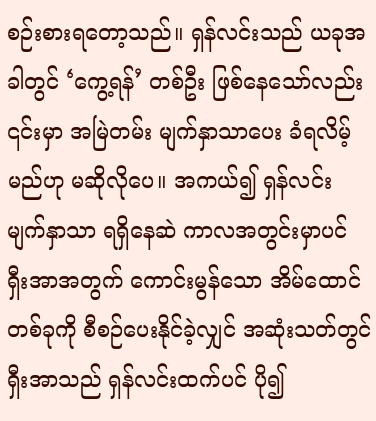စဉ်းစားရတော့သည်။ ရှန်လင်းသည် ယခုအခါတွင် ‘ကွေ့ရန်’ တစ်ဦး ဖြစ်နေသော်လည်း ၎င်းမှာ အမြဲတမ်း မျက်နှာသာပေး ခံရလိမ့်မည်ဟု မဆိုလိုပေ။ အကယ်၍ ရှန်လင်း မျက်နှာသာ ရရှိနေဆဲ ကာလအတွင်းမှာပင် ရှီးအာအတွက် ကောင်းမွန်သော အိမ်ထောင်တစ်ခုကို စီစဉ်ပေးနိုင်ခဲ့လျှင် အဆုံးသတ်တွင် ရှီးအာသည် ရှန်လင်းထက်ပင် ပို၍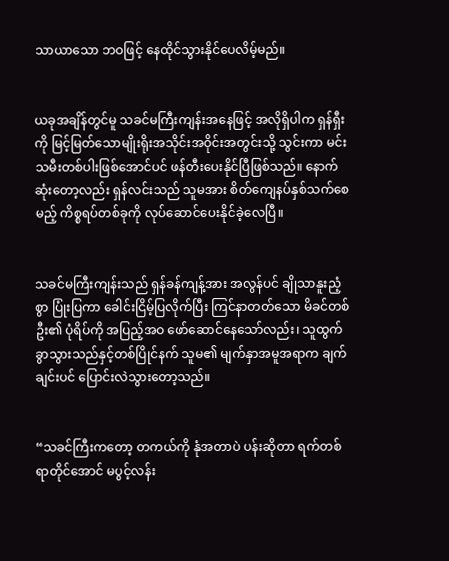သာယာသော ဘဝဖြင့် နေထိုင်သွားနိုင်ပေလိမ့်မည်။


ယခုအချိန်တွင်မူ သခင်မကြီးကျန်းအနေဖြင့် အလိုရှိပါက ရှန်ရှီးကို မြင့်မြတ်သောမျိုးရိုးအသိုင်းအဝိုင်းအတွင်းသို့ သွင်းကာ မင်းသမီးတစ်ပါးဖြစ်အောင်ပင် ဖန်တီးပေးနိုင်ပြီဖြစ်သည်။ နောက်ဆုံးတော့လည်း ရှန်လင်းသည် သူမအား စိတ်ကျေနပ်နှစ်သက်စေမည့် ကိစ္စရပ်တစ်ခုကို လုပ်ဆောင်ပေးနိုင်ခဲ့လေပြီ။


သခင်မကြီးကျန်းသည် ရှန်ခန်ကျန့်အား အလွန်ပင် ချိုသာနူးညံ့စွာ ပြုံးပြကာ ခေါင်းငြိမ့်ပြလိုက်ပြီး ကြင်နာတတ်သော မိခင်တစ်ဦး၏ ပုံရိပ်ကို အပြည့်အဝ ဖော်ဆောင်နေသော်လည်း၊ သူထွက်ခွာသွားသည်နှင့်တစ်ပြိုင်နက် သူမ၏ မျက်နှာအမူအရာက ချက်ချင်းပင် ပြောင်းလဲသွားတော့သည်။


“သခင်ကြီးကတော့ တကယ်ကို နုံအတာပဲ ပန်းဆိုတာ ရက်တစ်ရာတိုင်အောင် မပွင့်လန်း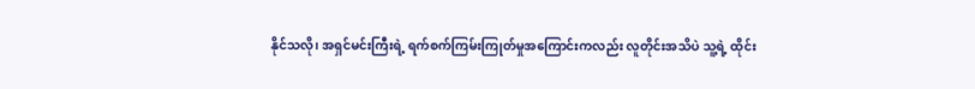နိုင်သလို၊ အရှင်မင်းကြီးရဲ့ ရက်စက်ကြမ်းကြုတ်မှုအကြောင်းကလည်း လူတိုင်းအသိပဲ သူ့ရဲ့ ထိုင်း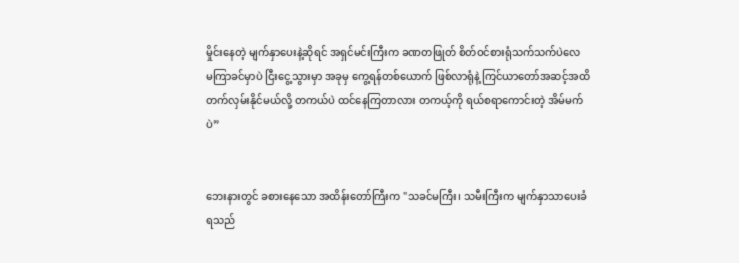မှိုင်းနေတဲ့ မျက်နှာပေးနဲ့ဆိုရင် အရှင်မင်းကြီးက ခဏတဖြုတ် စိတ်ဝင်စားရုံသက်သက်ပဲလေ မကြာခင်မှာပဲ ငြီးငွေ့သွားမှာ အခုမှ ကွေ့ရန်တစ်ယောက် ဖြစ်လာရုံနဲ့ ကြင်ယာတော်အဆင့်အထိ တက်လှမ်းနိုင်မယ်လို့ တကယ်ပဲ ထင်နေကြတာလား တကယ့်ကို ရယ်စရာကောင်းတဲ့ အိမ်မက်ပဲ”


ဘေးနားတွင် ခစားနေသော အထိန်းတော်ကြီးက "သခင်မကြီး၊ သမီးကြီးက မျက်နှာသာပေးခံရသည်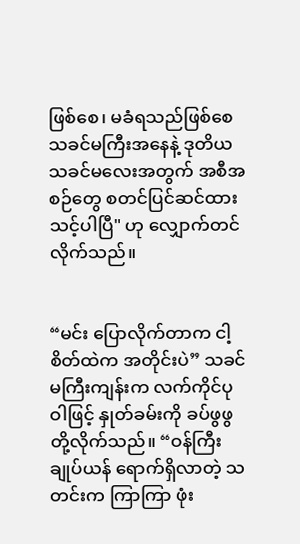ဖြစ်စေ၊ မခံရသည်ဖြစ်စေ သခင်မကြီးအနေနဲ့ ဒုတိယသခင်မလေးအတွက် အစီအစဉ်တွေ စတင်ပြင်ဆင်ထားသင့်ပါပြီ" ဟု လျှောက်တင်လိုက်သည်။


“မင်း ပြောလိုက်တာက ငါ့စိတ်ထဲက အတိုင်းပဲ” သခင်မကြီးကျန်းက လက်ကိုင်ပုဝါဖြင့် နှုတ်ခမ်းကို ခပ်ဖွဖွတို့လိုက်သည်။ “ဝန်ကြီးချုပ်ယန် ရောက်ရှိလာတဲ့ သတင်းက ကြာကြာ ဖုံး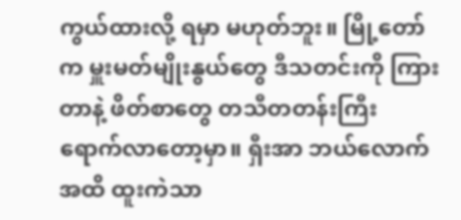ကွယ်ထားလို့ ရမှာ မဟုတ်ဘူး။ မြို့တော်က မှူးမတ်မျိုးနွယ်တွေ ဒီသတင်းကို ကြားတာနဲ့ ဖိတ်စာတွေ တသီတတန်းကြီး ရောက်လာတော့မှာ။ ရှီးအာ ဘယ်လောက်အထိ ထူးကဲသာ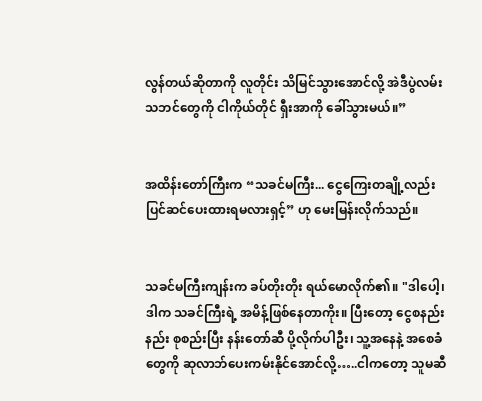လွန်တယ်ဆိုတာကို လူတိုင်း သိမြင်သွားအောင်လို့ အဲဒီပွဲလမ်းသဘင်တွေကို ငါကိုယ်တိုင် ရှီးအာကို ခေါ်သွားမယ်။”


အထိန်းတော်ကြီးက “သခင်မကြီး... ငွေကြေးတချို့လည်း ပြင်ဆင်ပေးထားရမလားရှင့်” ဟု မေးမြန်းလိုက်သည်။


သခင်မကြီးကျန်းက ခပ်တိုးတိုး ရယ်မောလိုက်၏။ "ဒါပေါ့၊ ဒါက သခင်ကြီးရဲ့ အမိန့်ဖြစ်နေတာကိုး။ ပြီးတော့ ငွေစနည်းနည်း စုစည်းပြီး နန်းတော်ဆီ ပို့လိုက်ပါဦး၊ သူ့အနေနဲ့ အစေခံတွေကို ဆုလာဘ်ပေးကမ်းနိုင်အောင်လို့…..ငါကတော့ သူမဆီ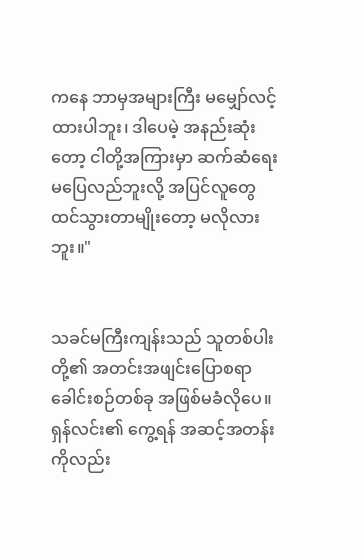ကနေ ဘာမှအများကြီး မမျှော်လင့်ထားပါဘူး၊ ဒါပေမဲ့ အနည်းဆုံးတော့ ငါတို့အကြားမှာ ဆက်ဆံရေးမပြေလည်ဘူးလို့ အပြင်လူတွေ ထင်သွားတာမျိုးတော့ မလိုလားဘူး။"


သခင်မကြီးကျန်းသည် သူတစ်ပါးတို့၏ အတင်းအဖျင်းပြောစရာ ခေါင်းစဉ်တစ်ခု အဖြစ်မခံလိုပေ။ ရှန်လင်း၏ ကွေ့ရန် အဆင့်အတန်းကိုလည်း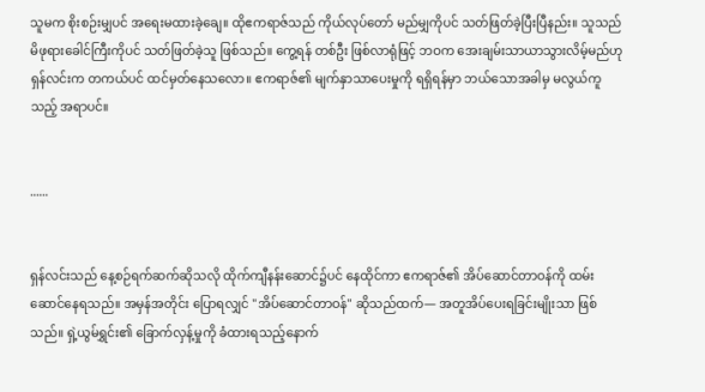သူမက စိုးစဉ်းမျှပင် အရေးမထားခဲ့ချေ။ ထိုဧကရာဇ်သည် ကိုယ်လုပ်တော် မည်မျှကိုပင် သတ်ဖြတ်ခဲ့ပြီးပြီနည်း။ သူသည် မိဖုရားခေါင်ကြီးကိုပင် သတ်ဖြတ်ခဲ့သူ ဖြစ်သည်။ ကွေ့ရန် တစ်ဦး ဖြစ်လာရုံဖြင့် ဘဝက အေးချမ်းသာယာသွားလိမ့်မည်ဟု ရှန်လင်းက တကယ်ပင် ထင်မှတ်နေသလော။ ဧကရာဇ်၏ မျက်နှာသာပေးမှုကို ရရှိရန်မှာ ဘယ်သောအခါမှ မလွယ်ကူသည့် အရာပင်။


......


ရှန်လင်းသည် နေ့စဉ်ရက်ဆက်ဆိုသလို ထိုက်ကျီနန်းဆောင်၌ပင် နေထိုင်ကာ ဧကရာဇ်၏ အိပ်ဆောင်တာဝန်ကို ထမ်းဆောင်နေရသည်။ အမှန်အတိုင်း ပြောရလျှင် "အိပ်ဆောင်တာဝန်" ဆိုသည်ထက်— အတူအိပ်ပေးရခြင်းမျိုးသာ ဖြစ်သည်။ ရှဲ့ယွမ်ရွှင်း၏ ခြောက်လှန့်မှုကို ခံထားရသည့်နောက်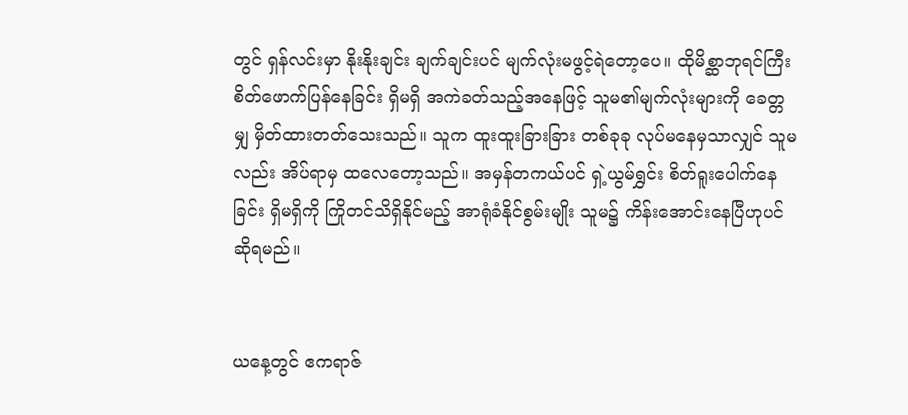တွင် ရှန်လင်းမှာ နိုးနိုးချင်း ချက်ချင်းပင် မျက်လုံးမဖွင့်ရဲတော့ပေ။ ထိုမိစ္ဆာဘုရင်ကြီး စိတ်ဖောက်ပြန်နေခြင်း ရှိမရှိ အကဲခတ်သည့်အနေဖြင့် သူမ၏မျက်လုံးများကို ခေတ္တမျှ မှိတ်ထားတတ်သေးသည်။ သူက ထူးထူးခြားခြား တစ်ခုခု လုပ်မနေမှသာလျှင် သူမလည်း အိပ်ရာမှ ထလေတော့သည်။ အမှန်တကယ်ပင် ရှဲ့ယွမ်ရွှင်း စိတ်ရူးပေါက်နေခြင်း ရှိမရှိကို ကြိုတင်သိရှိနိုင်မည့် အာရုံခံနိုင်စွမ်းမျိုး သူမ၌ ကိန်းအောင်းနေပြီဟုပင် ဆိုရမည်။


ယနေ့တွင် ဧကရာဇ်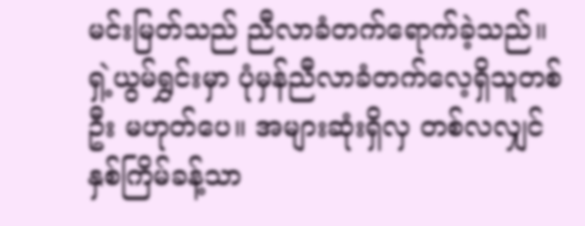မင်းမြတ်သည် ညီလာခံတက်ရောက်ခဲ့သည်။ ရှဲ့ယွမ်ရွှင်းမှာ ပုံမှန်ညီလာခံတက်လေ့ရှိသူတစ်ဦး မဟုတ်ပေ။ အများဆုံးရှိလှ တစ်လလျှင် နှစ်ကြိမ်ခန့်သာ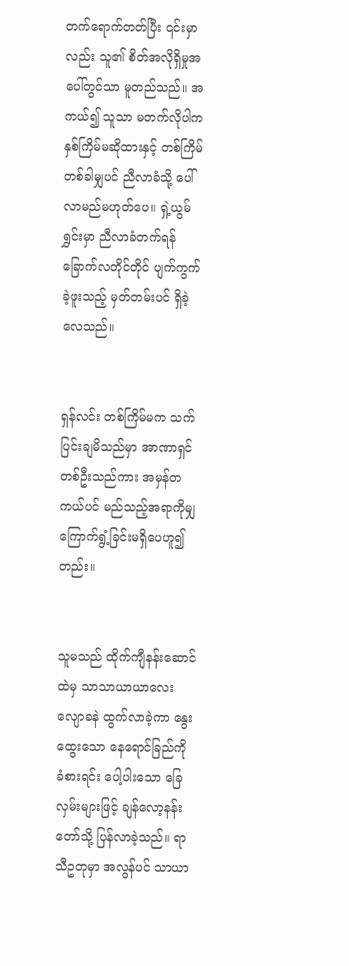တက်ရောက်တတ်ပြီး ၎င်းမှာလည်း သူ၏ စိတ်အလိုရှိမှုအပေါ်တွင်သာ မူတည်သည်။ အကယ်၍ သူသာ မတက်လိုပါက နှစ်ကြိမ်မဆိုထားနှင့် တစ်ကြိမ်တစ်ခါမျှပင် ညီလာခံသို့ ပေါ်လာမည်မဟုတ်ပေ။ ရှဲ့ယွမ်ရွှင်းမှာ ညီလာခံတက်ရန် ခြောက်လတိုင်တိုင် ပျက်ကွက်ခဲ့ဖူးသည့် မှတ်တမ်းပင် ရှိခဲ့လေသည်။


ရှန်လင်း တစ်ကြိမ်မက သက်ပြင်းချမိသည်မှာ အာဏာရှင်တစ်ဦးသည်ကား အမှန်တကယ်ပင် မည်သည့်အရာကိုမျှ ကြောက်ရွံ့ခြင်းမရှိပေဟူ၍တည်း။


သူမသည် ထိုက်ကျီနန်းဆောင်ထဲမှ သာသာယာယာလေး လျောခနဲ ထွက်လာခဲ့ကာ နွေးထွေးသော နေရောင်ခြည်ကို ခံစားရင်း ပေါ့ပါးသော ခြေလှမ်းများဖြင့် ချန်လော့နန်းတော်သို့ ပြန်လာခဲ့သည်။ ရာသီဥတုမှာ အလွန်ပင် သာယာ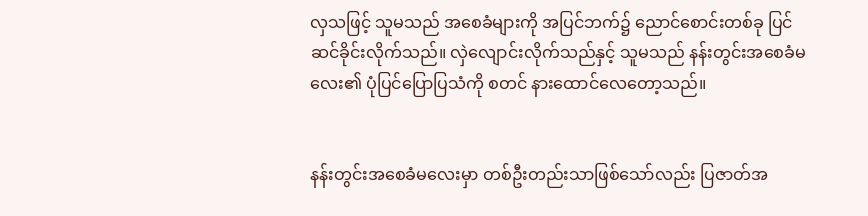လှသဖြင့် သူမသည် အစေခံများကို အပြင်ဘက်၌ ညောင်စောင်းတစ်ခု ပြင်ဆင်ခိုင်းလိုက်သည်။ လှဲလျောင်းလိုက်သည်နှင့် သူမသည် နန်းတွင်းအစေခံမလေး၏ ပုံပြင်ပြောပြသံကို စတင် နားထောင်လေတော့သည်။


နန်းတွင်းအစေခံမလေးမှာ တစ်ဦးတည်းသာဖြစ်သော်လည်း ပြဇာတ်အ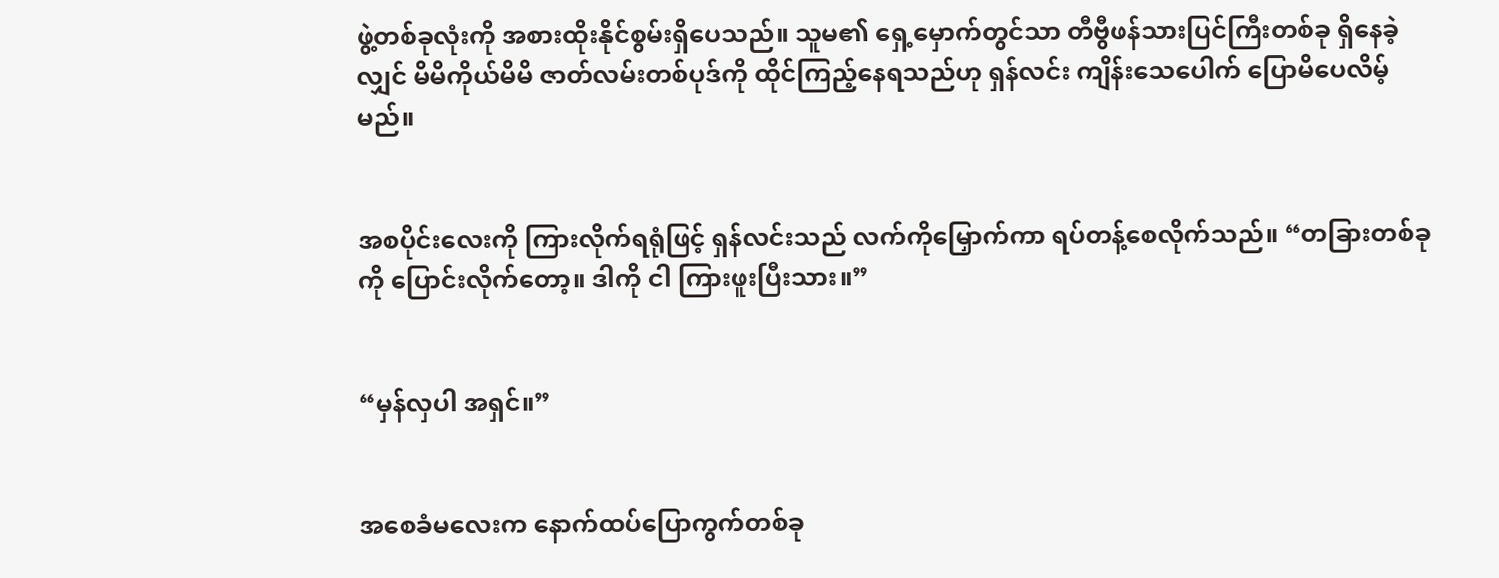ဖွဲ့တစ်ခုလုံးကို အစားထိုးနိုင်စွမ်းရှိပေသည်။ သူမ၏ ရှေ့မှောက်တွင်သာ တီဗွီဖန်သားပြင်ကြီးတစ်ခု ရှိနေခဲ့လျှင် မိမိကိုယ်မိမိ ဇာတ်လမ်းတစ်ပုဒ်ကို ထိုင်ကြည့်နေရသည်ဟု ရှန်လင်း ကျိန်းသေပေါက် ပြောမိပေလိမ့်မည်။


အစပိုင်းလေးကို ကြားလိုက်ရရုံဖြင့် ရှန်လင်းသည် လက်ကိုမြှောက်ကာ ရပ်တန့်စေလိုက်သည်။ “တခြားတစ်ခုကို ပြောင်းလိုက်တော့။ ဒါကို ငါ ကြားဖူးပြီးသား။”


“မှန်လှပါ အရှင်။”


အစေခံမလေးက နောက်ထပ်ပြောကွက်တစ်ခု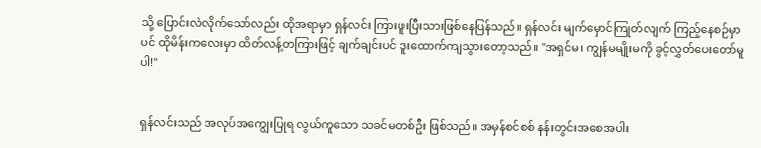သို့ ပြောင်းလဲလိုက်သော်လည်း ထိုအရာမှာ ရှန်လင်း ကြားဖူးပြီးသားဖြစ်နေပြန်သည်။ ရှန်လင်း မျက်မှောင်ကြုတ်လျက် ကြည့်နေစဉ်မှာပင် ထိုမိန်းကလေးမှာ ထိတ်လန့်တကြားဖြင့် ချက်ချင်းပင် ဒူးထောက်ကျသွားတော့သည်။ "အရှင်မ၊ ကျွန်မမျိုးမကို ခွင့်လွှတ်ပေးတော်မူပါ!"


ရှန်လင်းသည် အလုပ်အကျွေးပြုရ လွယ်ကူသော သခင်မတစ်ဦး ဖြစ်သည်။ အမှန်စင်စစ် နန်းတွင်းအစေအပါး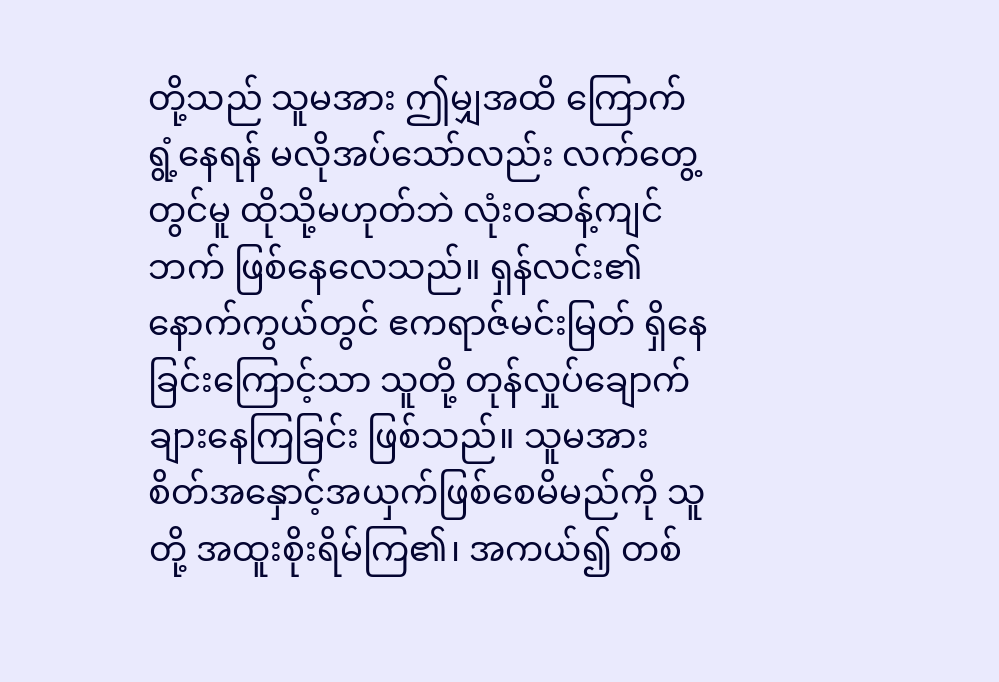တို့သည် သူမအား ဤမျှအထိ ကြောက်ရွံ့နေရန် မလိုအပ်သော်လည်း လက်တွေ့တွင်မူ ထိုသို့မဟုတ်ဘဲ လုံးဝဆန့်ကျင်ဘက် ဖြစ်နေလေသည်။ ရှန်လင်း၏ နောက်ကွယ်တွင် ဧကရာဇ်မင်းမြတ် ရှိနေခြင်းကြောင့်သာ သူတို့ တုန်လှုပ်ချောက်ချားနေကြခြင်း ဖြစ်သည်။ သူမအား စိတ်အနှောင့်အယှက်ဖြစ်စေမိမည်ကို သူတို့ အထူးစိုးရိမ်ကြ၏၊ အကယ်၍ တစ်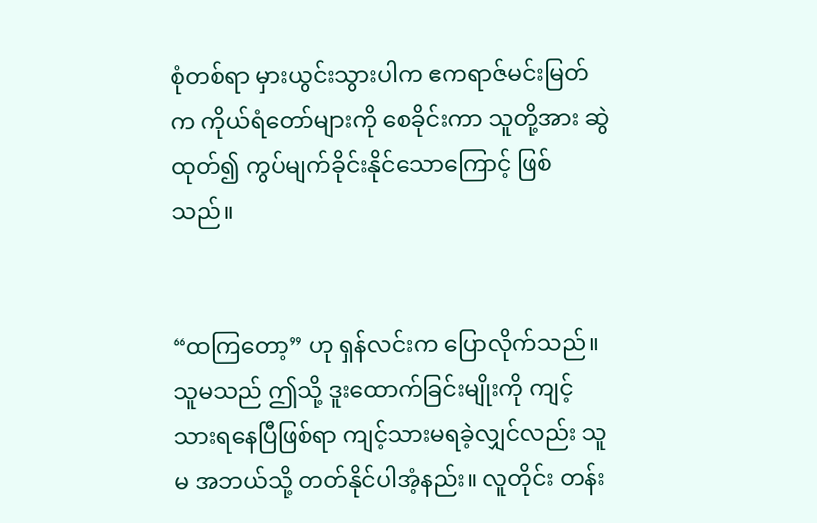စုံတစ်ရာ မှားယွင်းသွားပါက ဧကရာဇ်မင်းမြတ်က ကိုယ်ရံတော်များကို စေခိုင်းကာ သူတို့အား ဆွဲထုတ်၍ ကွပ်မျက်ခိုင်းနိုင်သောကြောင့် ဖြစ်သည်။


“ထကြတော့” ဟု ရှန်လင်းက ပြောလိုက်သည်။ သူမသည် ဤသို့ ဒူးထောက်ခြင်းမျိုးကို ကျင့်သားရနေပြီဖြစ်ရာ ကျင့်သားမရခဲ့လျှင်လည်း သူမ အဘယ်သို့ တတ်နိုင်ပါအံ့နည်း။ လူတိုင်း တန်း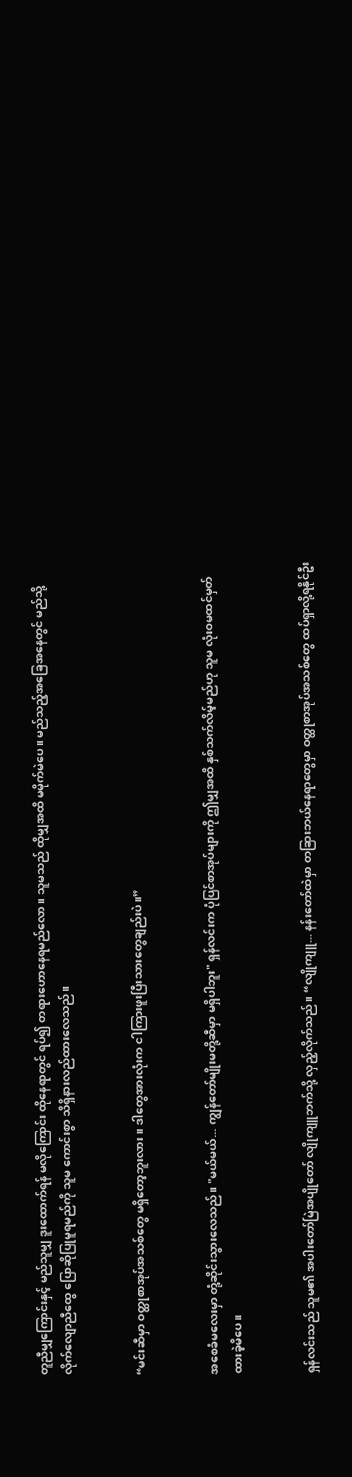တူညီမျှကြောင်းနှင့် မည်သူမျှ ဒူးထောက်ရန် မလိုကြောင်း ထိုနေရာတွင် ရပ်၍ တရားဟောနေရမည်လော။ သူမသည် ထိုမျှအထိ မမိုက်မဲပေ။ မည်သည့်အခြေအနေတွင် မည်သို့ လိုက်လျောညီထွေ ပြောဆိုပြုမူရမည်ကို သူမ ကောင်းစွာ သိရှိနားလည်ထားလေသည်။


“မင်းဆီမှာ ဝတ္ထုစာအုပ်အသစ်တွေ မရှိတော့ဘူးလား။ ဒါတွေအားလုံးက ငါကြားဖူးပြီးသားတွေချည်းပဲ။”


အစေခံမလေးမှာ တုံ့ဆိုင်းသွားလေသည်။ "မယ်မယ်... ကျွန်တော်မျိုးမတို့ဆီမှာ မရှိပါဘူး" ရှန်လင်းက ပုံပြင်စာအုပ်များကို ဤမျှအထိ နှစ်သက်လိမ့်မည်ဟု သူမ လုံးဝမထင်မှတ်ထားခဲ့မိပေ။


ရှန်လင်းသည် သူမ၏ အပါးတော်မြဲအပျိုတော် လျိုကျူဘက်သို့ လှည့်လိုက်သည်။ “လျိုကျူ... နန်းတော်ထဲမှာ တခြားဘယ်နေရာတွေမှာ ဝတ္ထုစာအုပ်အသစ်တွေ ထပ်ရှာလို့ရနိုင်ဦး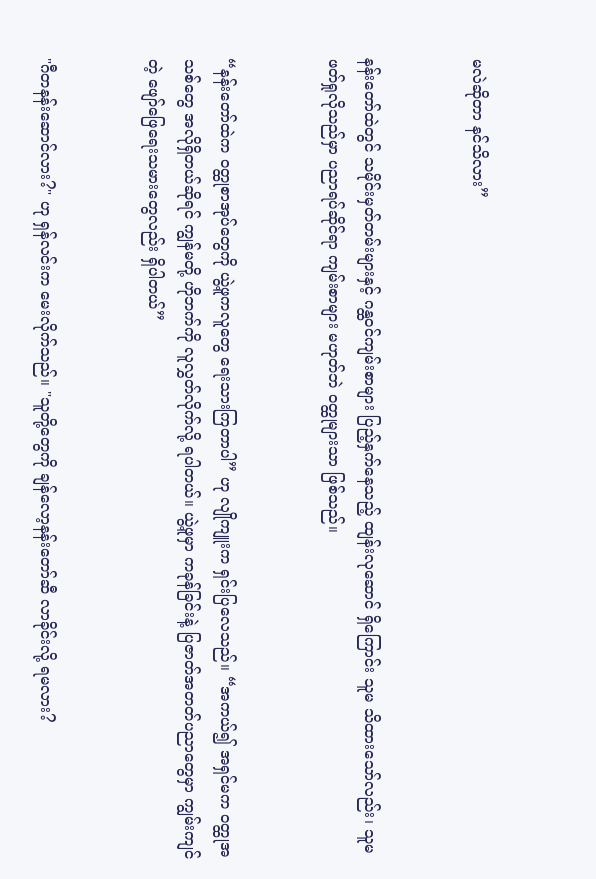မလဲဆိုတာ နင်သိလား”


နန်းတော်ထဲတွင် သမိုင်းမှတ်တမ်းများနှင့် ဂန္ထဝင်ကျမ်းစာများ ပြည့်နှက်နေသည့် ထျန်းလုဆောင် ရှိကြောင်း သူမ သိထားသော်လည်း၊ သူမ ဖတ်ရှုလိုသည်မှာ ပညာရပ်ဆိုင်ရာ ကျမ်းစာများ မဟုတ်ဘဲ ဝတ္ထုများသာ ဖြစ်သည်။


“နန်းတော်ထဲက ဝတ္ထုစာအုပ်တွေကို ယွဲ့ဖူကလူတွေ ရေးသားကြတာပါ” ဟု လျိုကျူးက ရှင်းပြလေသည်။ “အကယ်၍ အရှင်မက ဝတ္ထုအသစ်တွေ အလိုရှိတယ်ဆိုရင် ကျွန်မတို့ ဟိုဘက်ကို လူလွှတ်လိုက်လို့ ရပါတယ်။ ယွဲ့ဖူမှာ ကခုန်ခြင်းနဲ့ ပြဇာတ်အတတ်ပညာတွေမှာ ကျွမ်းကျင်တဲ့ ဖျော်ဖြေရေးသမားတွေလည်း ရှိပါတယ်”


"ဂီတနန်းဆောင်လား?" ဟု ရှန်လင်းက မေးလိုက်သည်။ "သူတို့တွေကို ချန်လော့နန်းတော်ဆီ လာခိုင်းလို့ ရမလား?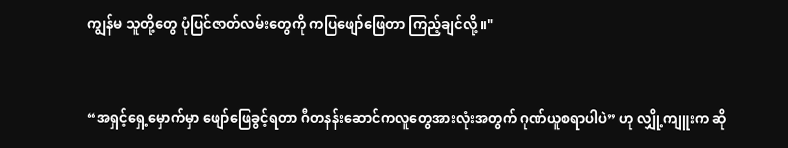ကျွန်မ သူတို့တွေ ပုံပြင်ဇာတ်လမ်းတွေကို ကပြဖျော်ဖြေတာ ကြည့်ချင်လို့။"


“အရှင့်ရှေ့မှောက်မှာ ဖျော်ဖြေခွင့်ရတာ ဂီတနန်းဆောင်ကလူတွေအားလုံးအတွက် ဂုဏ်ယူစရာပါပဲ” ဟု လျှို့ကျူးက ဆို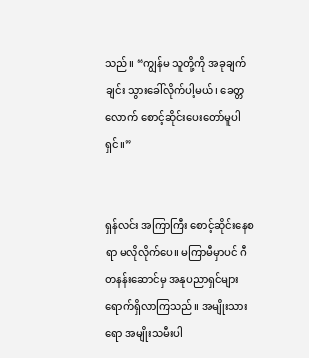သည်။ “ကျွန်မ သူတို့ကို အခုချက်ချင်း သွားခေါ်လိုက်ပါ့မယ်၊ ခေတ္တလောက် စောင့်ဆိုင်းပေးတော်မူပါရှင်။”


ရှန်လင်း အကြာကြီး စောင့်ဆိုင်းနေစရာ မလိုလိုက်ပေ။ မကြာမီမှာပင် ဂီတနန်းဆောင်မှ အနုပညာရှင်များ ရောက်ရှိလာကြသည်။ အမျိုးသားရော အမျိုးသမီးပါ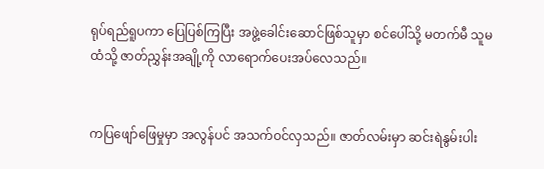ရုပ်ရည်ရူပကာ ပြေပြစ်ကြပြီး အဖွဲ့ခေါင်းဆောင်ဖြစ်သူမှာ စင်ပေါ်သို့ မတက်မီ သူမထံသို့ ဇာတ်ညွှန်းအချို့ကို လာရောက်ပေးအပ်လေသည်။


ကပြဖျော်ဖြေမှုမှာ အလွန်ပင် အသက်ဝင်လှသည်။ ဇာတ်လမ်းမှာ ဆင်းရဲနွမ်းပါး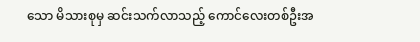သော မိသားစုမှ ဆင်းသက်လာသည့် ကောင်လေးတစ်ဦးအ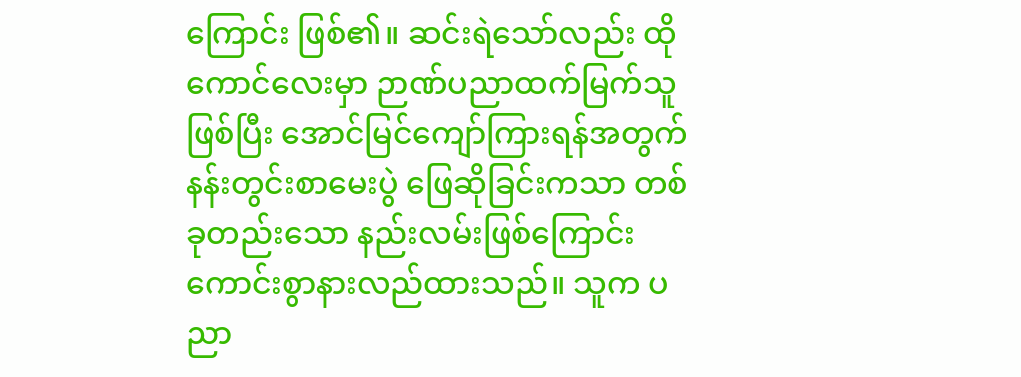ကြောင်း ဖြစ်၏။ ဆင်းရဲသော်လည်း ထိုကောင်လေးမှာ ဉာဏ်ပညာထက်မြက်သူဖြစ်ပြီး အောင်မြင်ကျော်ကြားရန်အတွက် နန်းတွင်းစာမေးပွဲ ဖြေဆိုခြင်းကသာ တစ်ခုတည်းသော နည်းလမ်းဖြစ်ကြောင်း ကောင်းစွာနားလည်ထားသည်။ သူက ပညာ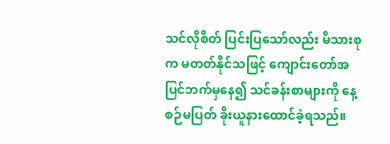သင်လိုစိတ် ပြင်းပြသော်လည်း မိသားစုက မတတ်နိုင်သဖြင့် ကျောင်းတော်အပြင်ဘက်မှနေ၍ သင်ခန်းစာများကို နေ့စဉ်မပြတ် ခိုးယူနားထောင်ခဲ့ရသည်။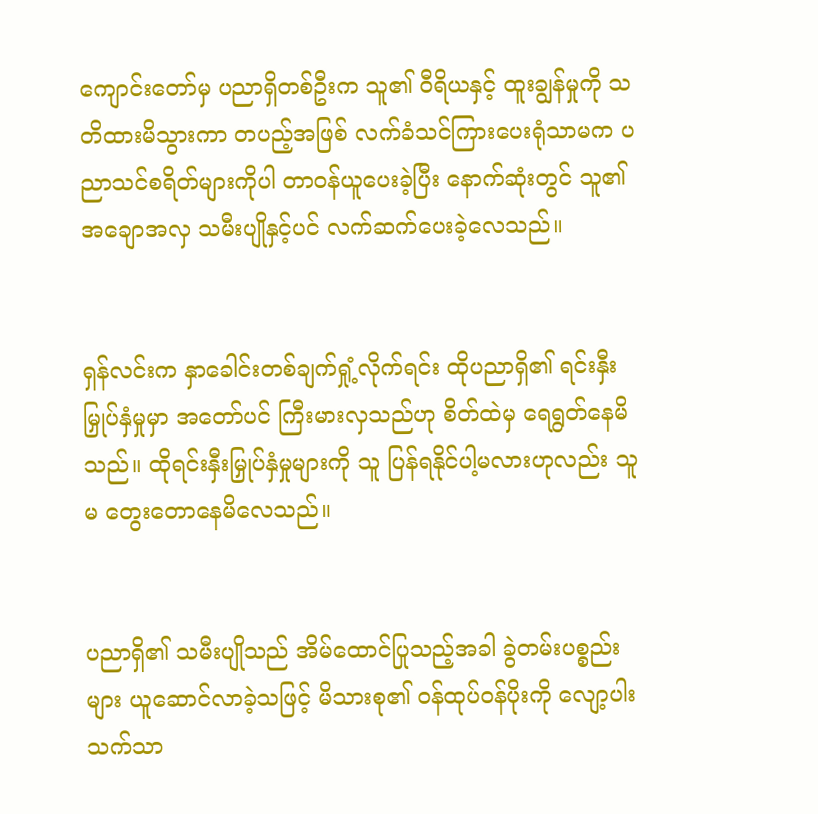ကျောင်းတော်မှ ပညာရှိတစ်ဦးက သူ၏ ဝီရိယနှင့် ထူးချွန်မှုကို သတိထားမိသွားကာ တပည့်အဖြစ် လက်ခံသင်ကြားပေးရုံသာမက ပညာသင်စရိတ်များကိုပါ တာဝန်ယူပေးခဲ့ပြီး နောက်ဆုံးတွင် သူ၏အချောအလှ သမီးပျိုနှင့်ပင် လက်ဆက်ပေးခဲ့လေသည်။


ရှန်လင်းက နှာခေါင်းတစ်ချက်ရှုံ့လိုက်ရင်း ထိုပညာရှိ၏ ရင်းနှီးမြှုပ်နှံမှုမှာ အတော်ပင် ကြီးမားလှသည်ဟု စိတ်ထဲမှ ရေရွတ်နေမိသည်။ ထိုရင်းနှီးမြှုပ်နှံမှုများကို သူ ပြန်ရနိုင်ပါ့မလားဟုလည်း သူမ တွေးတောနေမိလေသည်။


ပညာရှိ၏ သမီးပျိုသည် အိမ်ထောင်ပြုသည့်အခါ ခွဲတမ်းပစ္စည်းများ ယူဆောင်လာခဲ့သဖြင့် မိသားစု၏ ဝန်ထုပ်ဝန်ပိုးကို လျော့ပါးသက်သာ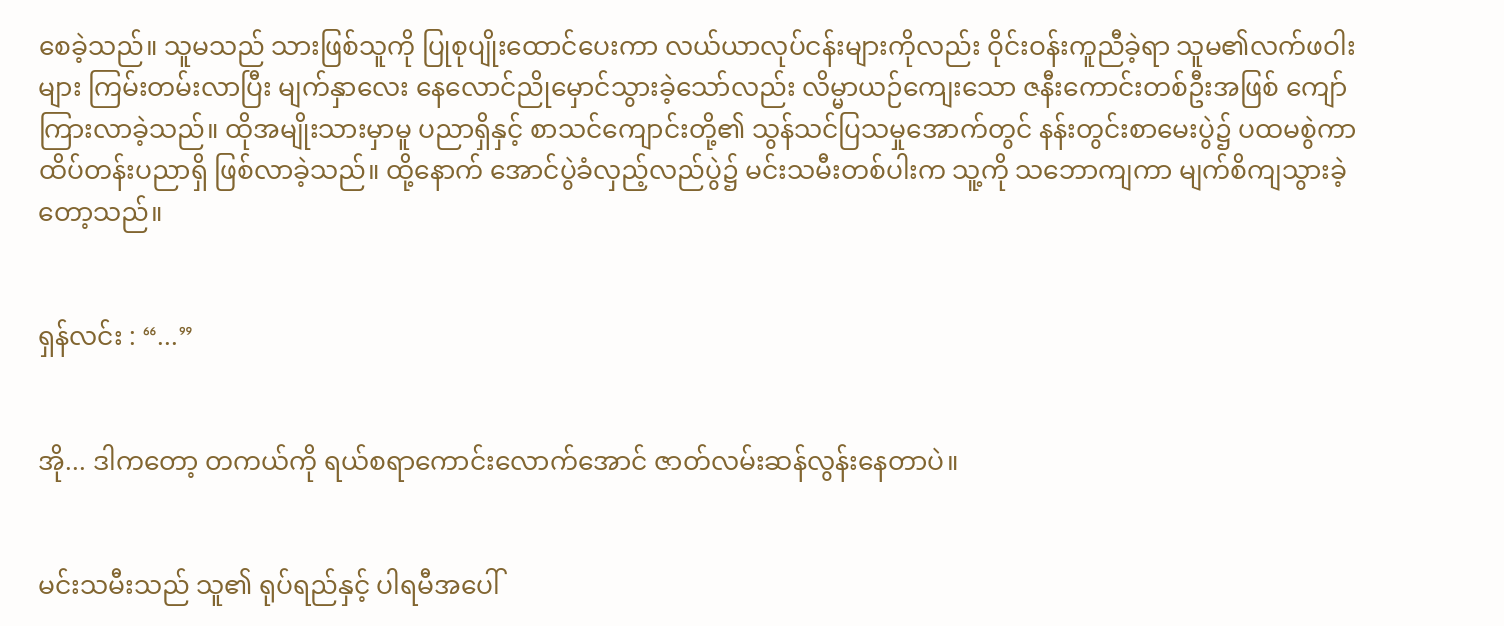စေခဲ့သည်။ သူမသည် သားဖြစ်သူကို ပြုစုပျိုးထောင်ပေးကာ လယ်ယာလုပ်ငန်းများကိုလည်း ဝိုင်းဝန်းကူညီခဲ့ရာ သူမ၏လက်ဖဝါးများ ကြမ်းတမ်းလာပြီး မျက်နှာလေး နေလောင်ညိုမှောင်သွားခဲ့သော်လည်း လိမ္မာယဉ်ကျေးသော ဇနီးကောင်းတစ်ဦးအဖြစ် ကျော်ကြားလာခဲ့သည်။ ထိုအမျိုးသားမှာမူ ပညာရှိနှင့် စာသင်ကျောင်းတို့၏ သွန်သင်ပြသမှုအောက်တွင် နန်းတွင်းစာမေးပွဲ၌ ပထမစွဲကာ ထိပ်တန်းပညာရှိ ဖြစ်လာခဲ့သည်။ ထို့နောက် အောင်ပွဲခံလှည့်လည်ပွဲ၌ မင်းသမီးတစ်ပါးက သူ့ကို သဘောကျကာ မျက်စိကျသွားခဲ့တော့သည်။


ရှန်လင်း : “...”


အို... ဒါကတော့ တကယ်ကို ရယ်စရာကောင်းလောက်အောင် ဇာတ်လမ်းဆန်လွန်းနေတာပဲ။


မင်းသမီးသည် သူ၏ ရုပ်ရည်နှင့် ပါရမီအပေါ်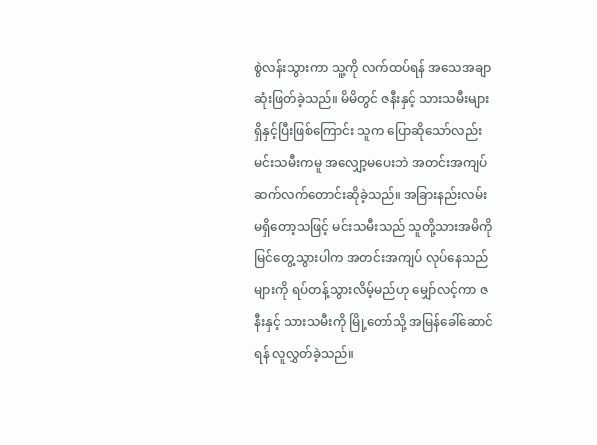စွဲလန်းသွားကာ သူ့ကို လက်ထပ်ရန် အသေအချာ ဆုံးဖြတ်ခဲ့သည်။ မိမိတွင် ဇနီးနှင့် သားသမီးများ ရှိနှင့်ပြီးဖြစ်ကြောင်း သူက ပြောဆိုသော်လည်း မင်းသမီးကမူ အလျှော့မပေးဘဲ အတင်းအကျပ် ဆက်လက်တောင်းဆိုခဲ့သည်။ အခြားနည်းလမ်း မရှိတော့သဖြင့် မင်းသမီးသည် သူတို့သားအမိကို မြင်တွေ့သွားပါက အတင်းအကျပ် လုပ်နေသည်များကို ရပ်တန့်သွားလိမ့်မည်ဟု မျှော်လင့်ကာ ဇနီးနှင့် သားသမီးကို မြို့တော်သို့ အမြန်ခေါ်ဆောင်ရန် လူလွှတ်ခဲ့သည်။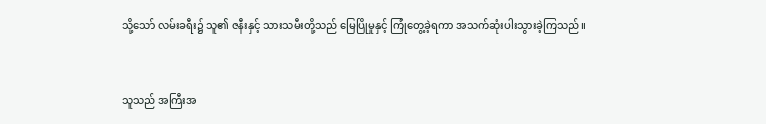သို့သော် လမ်းခရီး၌ သူ၏ ဇနီးနှင့် သားသမီးတို့သည် မြေပြိုမှုနှင့် ကြုံတွေ့ခဲ့ရကာ အသက်ဆုံးပါးသွားခဲ့ကြသည်။


သူသည် အကြီးအ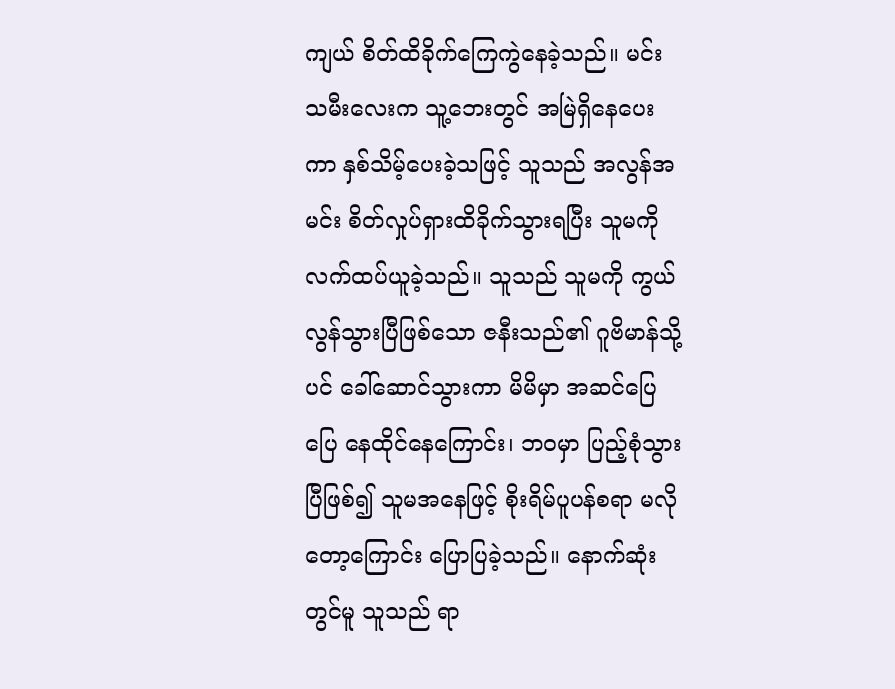ကျယ် စိတ်ထိခိုက်ကြေကွဲနေခဲ့သည်။ မင်းသမီးလေးက သူ့ဘေးတွင် အမြဲရှိနေပေးကာ နှစ်သိမ့်ပေးခဲ့သဖြင့် သူသည် အလွန်အမင်း စိတ်လှုပ်ရှားထိခိုက်သွားရပြီး သူမကို လက်ထပ်ယူခဲ့သည်။ သူသည် သူမကို ကွယ်လွန်သွားပြီဖြစ်သော ဇနီးသည်၏ ဂူဗိမာန်သို့ပင် ခေါ်ဆောင်သွားကာ မိမိမှာ အဆင်ပြေပြေ နေထိုင်နေကြောင်း၊ ဘဝမှာ ပြည့်စုံသွားပြီဖြစ်၍ သူမအနေဖြင့် စိုးရိမ်ပူပန်စရာ မလိုတော့ကြောင်း ပြောပြခဲ့သည်။ နောက်ဆုံးတွင်မူ သူသည် ရာ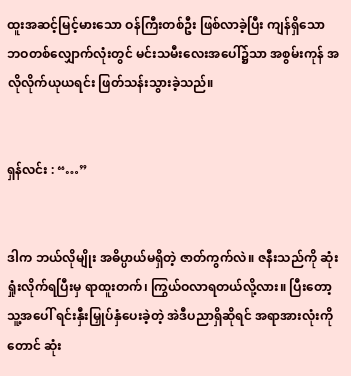ထူးအဆင့်မြင့်မားသော ဝန်ကြီးတစ်ဦး ဖြစ်လာခဲ့ပြီး ကျန်ရှိသော ဘဝတစ်လျှောက်လုံးတွင် မင်းသမီးလေးအပေါ်၌သာ အစွမ်းကုန် အလိုလိုက်ယုယရင်း ဖြတ်သန်းသွားခဲ့သည်။


ရှန်လင်း : “…”


ဒါက ဘယ်လိုမျိုး အဓိပ္ပာယ်မရှိတဲ့ ဇာတ်ကွက်လဲ။ ဇနီးသည်ကို ဆုံးရှုံးလိုက်ရပြီးမှ ရာထူးတက်၊ ကြွယ်ဝလာရတယ်လို့လား။ ပြီးတော့ သူ့အပေါ် ရင်းနှီးမြှုပ်နှံပေးခဲ့တဲ့ အဲဒီပညာရှိဆိုရင် အရာအားလုံးကိုတောင် ဆုံး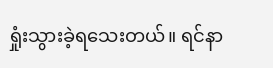ရှုံးသွားခဲ့ရသေးတယ်။ ရင်နာ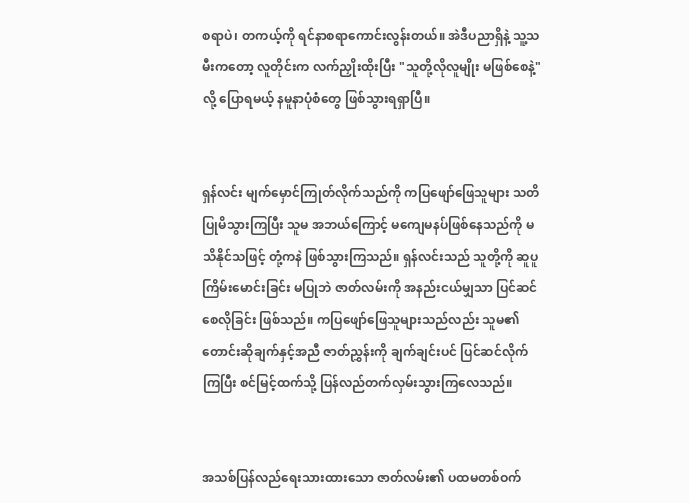စရာပဲ၊ တကယ့်ကို ရင်နာစရာကောင်းလွန်းတယ်။ အဲဒီပညာရှိနဲ့ သူ့သမီးကတော့ လူတိုင်းက လက်ညှိုးထိုးပြီး "သူတို့လိုလူမျိုး မဖြစ်စေနဲ့" လို့ ပြောရမယ့် နမူနာပုံစံတွေ ဖြစ်သွားရရှာပြီ။


ရှန်လင်း မျက်မှောင်ကြုတ်လိုက်သည်ကို ကပြဖျော်ဖြေသူများ သတိပြုမိသွားကြပြီး သူမ အဘယ်ကြောင့် မကျေမနပ်ဖြစ်နေသည်ကို မသိနိုင်သဖြင့် တုံ့ကနဲ ဖြစ်သွားကြသည်။ ရှန်လင်းသည် သူတို့ကို ဆူပူကြိမ်းမောင်းခြင်း မပြုဘဲ ဇာတ်လမ်းကို အနည်းငယ်မျှသာ ပြင်ဆင်စေလိုခြင်း ဖြစ်သည်။ ကပြဖျော်ဖြေသူများသည်လည်း သူမ၏ တောင်းဆိုချက်နှင့်အညီ ဇာတ်ညွှန်းကို ချက်ချင်းပင် ပြင်ဆင်လိုက်ကြပြီး စင်မြင့်ထက်သို့ ပြန်လည်တက်လှမ်းသွားကြလေသည်။


အသစ်ပြန်လည်ရေးသားထားသော ဇာတ်လမ်း၏ ပထမတစ်ဝက်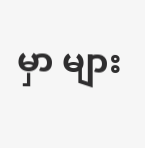မှာ များ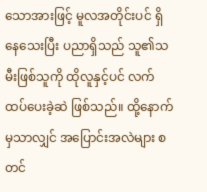သောအားဖြင့် မူလအတိုင်းပင် ရှိနေသေးပြီး ပညာရှိသည် သူ၏သမီးဖြစ်သူကို ထိုလူနှင့်ပင် လက်ထပ်ပေးခဲ့ဆဲ ဖြစ်သည်။ ထို့နောက်မှသာလျှင် အပြောင်းအလဲများ စတင်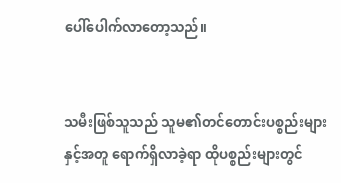ပေါ်ပေါက်လာတော့သည်။


သမီးဖြစ်သူသည် သူမ၏တင်တောင်းပစ္စည်းများနှင့်အတူ ရောက်ရှိလာခဲ့ရာ ထိုပစ္စည်းများတွင်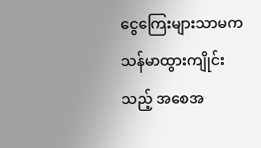ငွေကြေးများသာမက သန်မာထွားကျိုင်းသည့် အစေအ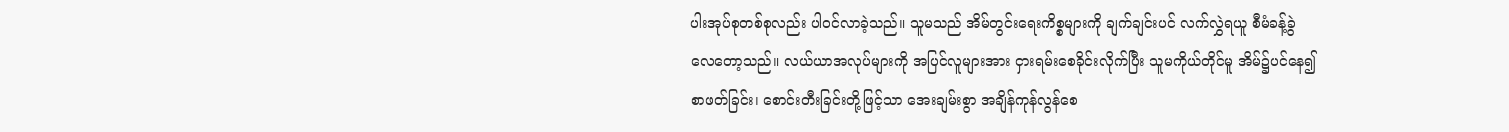ပါးအုပ်စုတစ်စုလည်း ပါဝင်လာခဲ့သည်။ သူမသည် အိမ်တွင်းရေးကိစ္စများကို ချက်ချင်းပင် လက်လွှဲရယူ စီမံခန့်ခွဲလေတော့သည်။ လယ်ယာအလုပ်များကို အပြင်လူများအား ငှားရမ်းစေခိုင်းလိုက်ပြီး သူမကိုယ်တိုင်မူ အိမ်၌ပင်နေ၍ စာဖတ်ခြင်း၊ စောင်းတီးခြင်းတို့ဖြင့်သာ အေးချမ်းစွာ အချိန်ကုန်လွန်စေ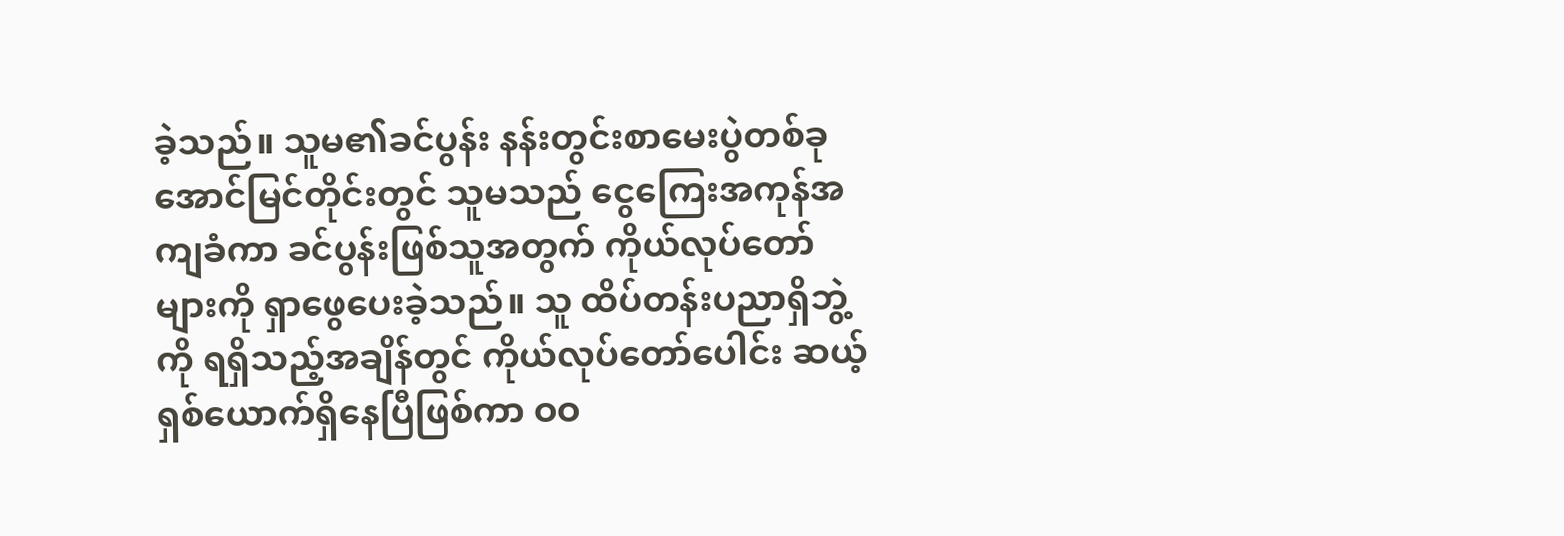ခဲ့သည်။ သူမ၏ခင်ပွန်း နန်းတွင်းစာမေးပွဲတစ်ခု အောင်မြင်တိုင်းတွင် သူမသည် ငွေကြေးအကုန်အကျခံကာ ခင်ပွန်းဖြစ်သူအတွက် ကိုယ်လုပ်တော်များကို ရှာဖွေပေးခဲ့သည်။ သူ ထိပ်တန်းပညာရှိဘွဲ့ကို ရရှိသည့်အချိန်တွင် ကိုယ်လုပ်တော်ပေါင်း ဆယ့်ရှစ်ယောက်ရှိနေပြီဖြစ်ကာ ဝဝ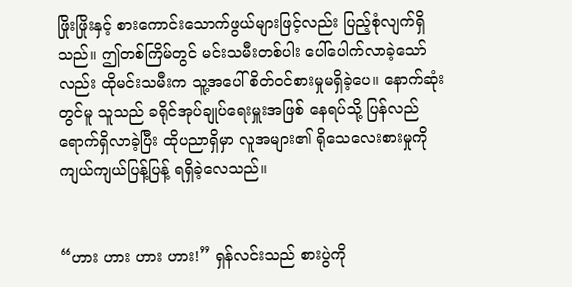ဖြိုးဖြိုးနှင့် စားကောင်းသောက်ဖွယ်များဖြင့်လည်း ပြည့်စုံလျက်ရှိသည်။ ဤတစ်ကြိမ်တွင် မင်းသမီးတစ်ပါး ပေါ်ပေါက်လာခဲ့သော်လည်း ထိုမင်းသမီးက သူ့အပေါ် စိတ်ဝင်စားမှုမရှိခဲ့ပေ။ နောက်ဆုံးတွင်မူ သူသည် ခရိုင်အုပ်ချုပ်ရေးမှူးအဖြစ် နေရပ်သို့ ပြန်လည်ရောက်ရှိလာခဲ့ပြီး ထိုပညာရှိမှာ လူအများ၏ ရိုသေလေးစားမှုကို ကျယ်ကျယ်ပြန့်ပြန့် ရရှိခဲ့လေသည်။


“ဟား ဟား ဟား ဟား!” ရှန်လင်းသည် စားပွဲကို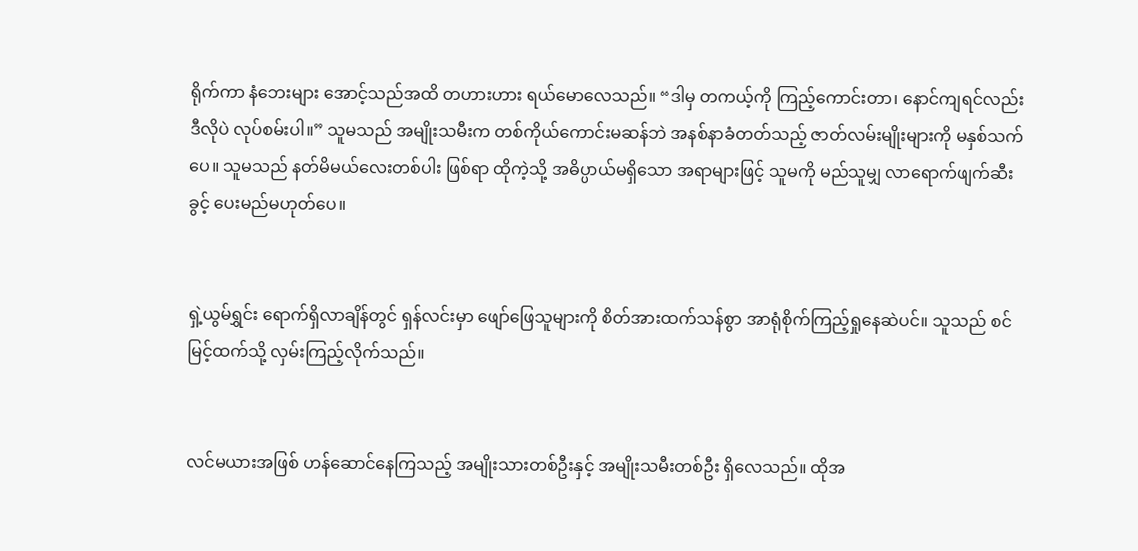ရိုက်ကာ နံဘေးများ အောင့်သည်အထိ တဟားဟား ရယ်မောလေသည်။ “ဒါမှ တကယ့်ကို ကြည့်ကောင်းတာ၊ နောင်ကျရင်လည်း ဒီလိုပဲ လုပ်စမ်းပါ။” သူမသည် အမျိုးသမီးက တစ်ကိုယ်ကောင်းမဆန်ဘဲ အနစ်နာခံတတ်သည့် ဇာတ်လမ်းမျိုးများကို မနှစ်သက်ပေ။ သူမသည် နတ်မိမယ်လေးတစ်ပါး ဖြစ်ရာ ထိုကဲ့သို့ အဓိပ္ပာယ်မရှိသော အရာများဖြင့် သူမကို မည်သူမျှ လာရောက်ဖျက်ဆီးခွင့် ပေးမည်မဟုတ်ပေ။


ရှဲ့ယွမ်ရွှင်း ရောက်ရှိလာချိန်တွင် ရှန်လင်းမှာ ဖျော်ဖြေသူများကို စိတ်အားထက်သန်စွာ အာရုံစိုက်ကြည့်ရှုနေဆဲပင်။ သူသည် စင်မြင့်ထက်သို့ လှမ်းကြည့်လိုက်သည်။


လင်မယားအဖြစ် ဟန်ဆောင်နေကြသည့် အမျိုးသားတစ်ဦးနှင့် အမျိုးသမီးတစ်ဦး ရှိလေသည်။ ထိုအ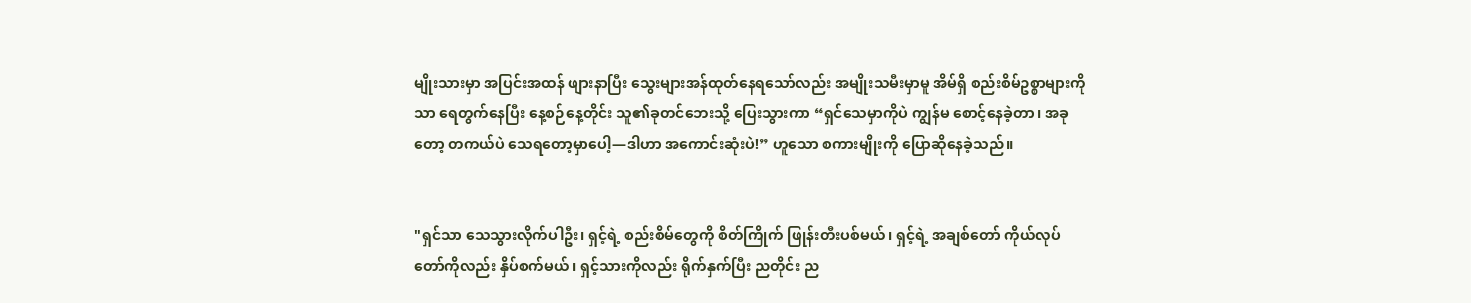မျိုးသားမှာ အပြင်းအထန် ဖျားနာပြီး သွေးများအန်ထုတ်နေရသော်လည်း အမျိုးသမီးမှာမူ အိမ်ရှိ စည်းစိမ်ဥစ္စာများကိုသာ ရေတွက်နေပြီး နေ့စဉ်နေ့တိုင်း သူ၏ခုတင်ဘေးသို့ ပြေးသွားကာ “ရှင်သေမှာကိုပဲ ကျွန်မ စောင့်နေခဲ့တာ၊ အခုတော့ တကယ်ပဲ သေရတော့မှာပေါ့—ဒါဟာ အကောင်းဆုံးပဲ!” ဟူသော စကားမျိုးကို ပြောဆိုနေခဲ့သည်။


"ရှင်သာ သေသွားလိုက်ပါဦး၊ ရှင့်ရဲ့ စည်းစိမ်တွေကို စိတ်ကြိုက် ဖြုန်းတီးပစ်မယ်၊ ရှင့်ရဲ့ အချစ်တော် ကိုယ်လုပ်တော်ကိုလည်း နှိပ်စက်မယ်၊ ရှင့်သားကိုလည်း ရိုက်နှက်ပြီး ညတိုင်း ည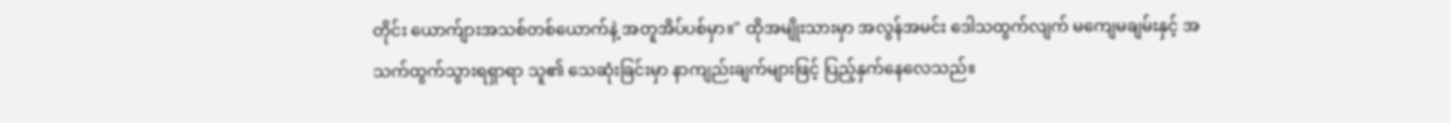တိုင်း ယောက်ျားအသစ်တစ်ယောက်နဲ့ အတူအိပ်ပစ်မှာ။" ထိုအမျိုးသားမှာ အလွန်အမင်း ဒေါသထွက်လျက် မကျေမချမ်းနှင့် အသက်ထွက်သွားရရှာရာ သူ၏ သေဆုံးခြင်းမှာ နာကျည်းချက်များဖြင့် ပြည့်နှက်နေလေသည်။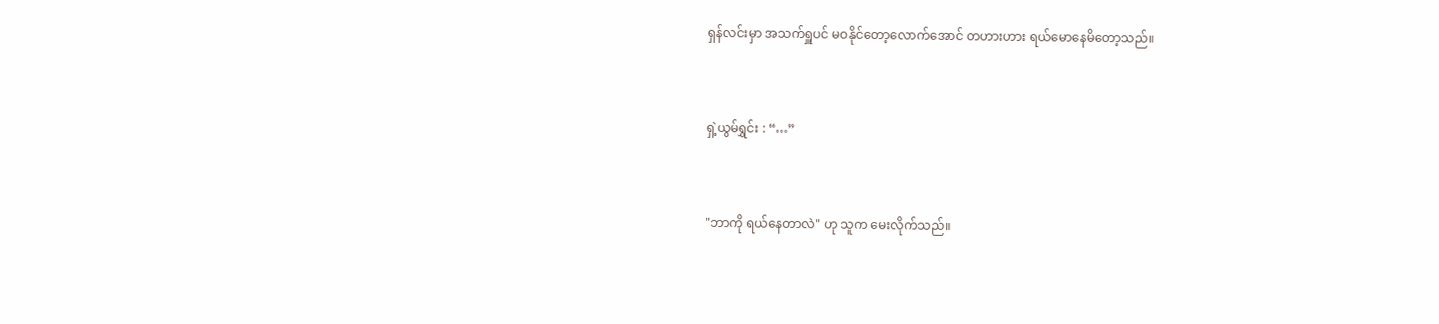ရှန်လင်းမှာ အသက်ရှူပင် မဝနိုင်တော့လောက်အောင် တဟားဟား ရယ်မောနေမိတော့သည်။


ရှဲ့ယွမ်ရွှင်း : “…”


"ဘာကို ရယ်နေတာလဲ" ဟု သူက မေးလိုက်သည်။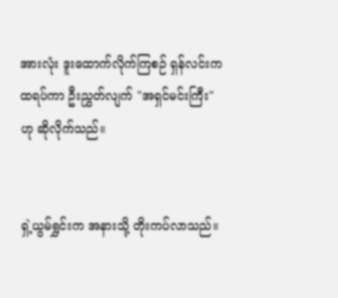အားလုံး ဒူးထောက်လိုက်ကြစဉ် ရှန်လင်းက ထရပ်ကာ ဦးညွှတ်လျက် "အရှင်မင်းကြီး" ဟု ဆိုလိုက်သည်။


ရှဲ့ယွမ်ရွှင်းက အနားသို့ တိုးကပ်လာသည်။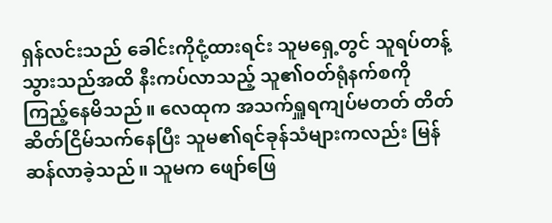ရှန်လင်းသည် ခေါင်းကိုငုံ့ထားရင်း သူမရှေ့တွင် သူရပ်တန့်သွားသည်အထိ နီးကပ်လာသည့် သူ၏ဝတ်ရုံနက်စကို ကြည့်နေမိသည်။ လေထုက အသက်ရှူရကျပ်မတတ် တိတ်ဆိတ်ငြိမ်သက်နေပြီး သူမ၏ရင်ခုန်သံများကလည်း မြန်ဆန်လာခဲ့သည်။ သူမက ဖျော်ဖြေ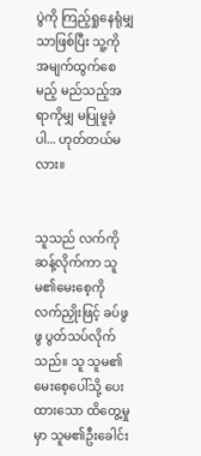ပွဲကို ကြည့်ရှုနေရုံမျှသာဖြစ်ပြီး သူ့ကို အမျက်ထွက်စေမည့် မည်သည့်အရာကိုမျှ မပြုမူခဲ့ပါ... ဟုတ်တယ်မလား။


သူသည် လက်ကိုဆန့်လိုက်ကာ သူမ၏မေးစေ့ကို လက်ညှိုးဖြင့် ခပ်ဖွဖွ ပွတ်သပ်လိုက်သည်။ သူ သူမ၏မေးစေ့ပေါ်သို့ ပေးထားသော ထိတွေ့မှုမှာ သူမ၏ဦးခေါင်း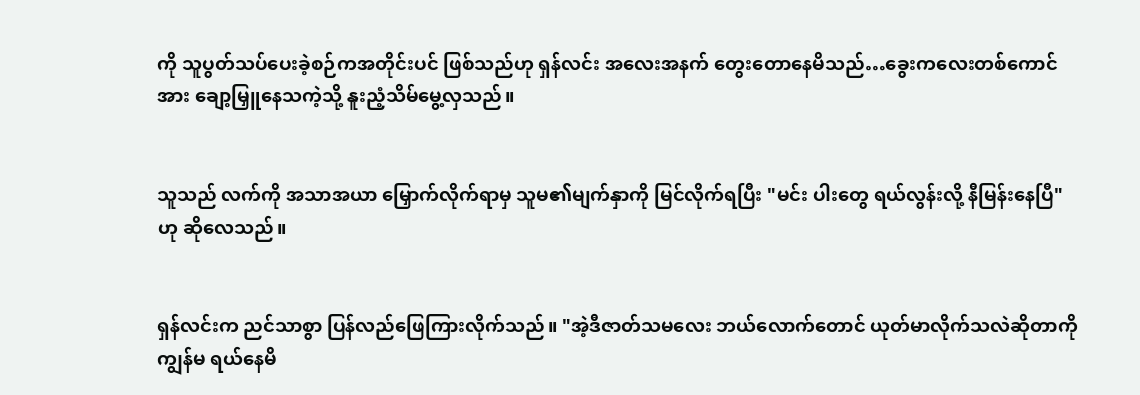ကို သူပွတ်သပ်ပေးခဲ့စဉ်ကအတိုင်းပင် ဖြစ်သည်ဟု ရှန်လင်း အလေးအနက် တွေးတောနေမိသည်…ခွေးကလေးတစ်ကောင်အား ချော့မြှူနေသကဲ့သို့ နူးညံ့သိမ်မွေ့လှသည်။


သူသည် လက်ကို အသာအယာ မြှောက်လိုက်ရာမှ သူမ၏မျက်နှာကို မြင်လိုက်ရပြီး "မင်း ပါးတွေ ရယ်လွန်းလို့ နီမြန်းနေပြီ" ဟု ဆိုလေသည်။


ရှန်လင်းက ညင်သာစွာ ပြန်လည်ဖြေကြားလိုက်သည်။ "အဲ့ဒီဇာတ်သမလေး ဘယ်လောက်တောင် ယုတ်မာလိုက်သလဲဆိုတာကို ကျွန်မ ရယ်နေမိ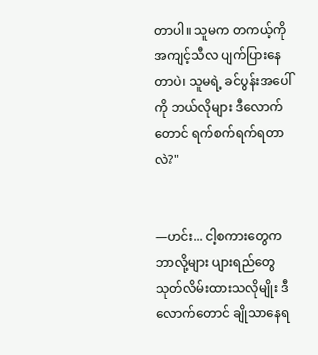တာပါ။ သူမက တကယ့်ကို အကျင့်သီလ ပျက်ပြားနေတာပဲ၊ သူမရဲ့ ခင်ပွန်းအပေါ်ကို ဘယ်လိုများ ဒီလောက်တောင် ရက်စက်ရက်ရတာလဲ?"


—ဟင်း... ငါ့စကားတွေက ဘာလို့များ ပျားရည်တွေ သုတ်လိမ်းထားသလိုမျိုး ဒီလောက်တောင် ချိုသာနေရ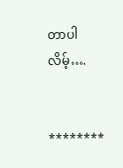တာပါလိမ့်….


********